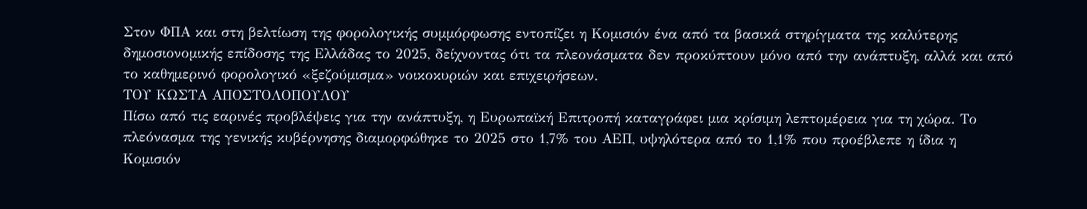Στον ΦΠΑ και στη βελτίωση της φορολογικής συμμόρφωσης εντοπίζει η Κομισιόν ένα από τα βασικά στηρίγματα της καλύτερης δημοσιονομικής επίδοσης της Ελλάδας το 2025, δείχνοντας ότι τα πλεονάσματα δεν προκύπτουν μόνο από την ανάπτυξη, αλλά και από το καθημερινό φορολογικό «ξεζούμισμα» νοικοκυριών και επιχειρήσεων.
ΤΟΥ ΚΩΣΤΑ ΑΠΟΣΤΟΛΟΠΟΥΛΟΥ
Πίσω από τις εαρινές προβλέψεις για την ανάπτυξη, η Ευρωπαϊκή Επιτροπή καταγράφει μια κρίσιμη λεπτομέρεια για τη χώρα. Το πλεόνασμα της γενικής κυβέρνησης διαμορφώθηκε το 2025 στο 1,7% του ΑΕΠ, υψηλότερα από το 1,1% που προέβλεπε η ίδια η Κομισιόν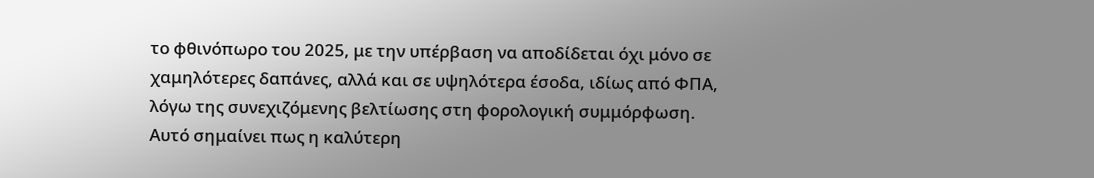το φθινόπωρο του 2025, με την υπέρβαση να αποδίδεται όχι μόνο σε χαμηλότερες δαπάνες, αλλά και σε υψηλότερα έσοδα, ιδίως από ΦΠΑ, λόγω της συνεχιζόμενης βελτίωσης στη φορολογική συμμόρφωση.
Αυτό σημαίνει πως η καλύτερη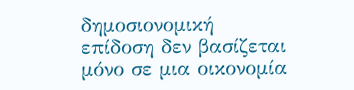δημοσιονομική επίδοση δεν βασίζεται μόνο σε μια οικονομία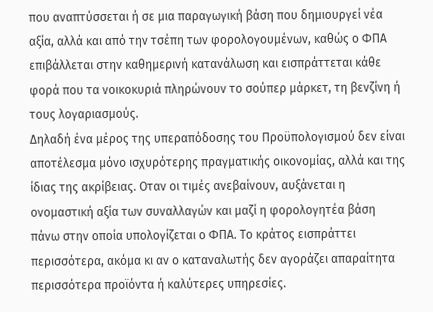που αναπτύσσεται ή σε μια παραγωγική βάση που δημιουργεί νέα αξία, αλλά και από την τσέπη των φορολογουμένων, καθώς ο ΦΠΑ επιβάλλεται στην καθημερινή κατανάλωση και εισπράττεται κάθε φορά που τα νοικοκυριά πληρώνουν το σούπερ μάρκετ, τη βενζίνη ή τους λογαριασμούς.
Δηλαδή ένα μέρος της υπεραπόδοσης του Προϋπολογισμού δεν είναι αποτέλεσμα μόνο ισχυρότερης πραγματικής οικονομίας, αλλά και της ίδιας της ακρίβειας. Οταν οι τιμές ανεβαίνουν, αυξάνεται η ονομαστική αξία των συναλλαγών και μαζί η φορολογητέα βάση πάνω στην οποία υπολογίζεται ο ΦΠΑ. Το κράτος εισπράττει περισσότερα, ακόμα κι αν ο καταναλωτής δεν αγοράζει απαραίτητα περισσότερα προϊόντα ή καλύτερες υπηρεσίες.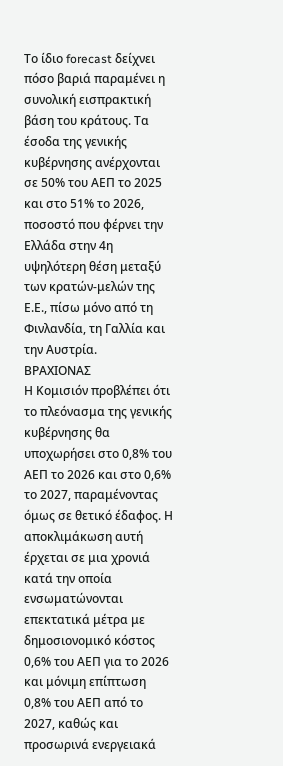Το ίδιο forecast δείχνει πόσο βαριά παραμένει η συνολική εισπρακτική βάση του κράτους. Τα έσοδα της γενικής κυβέρνησης ανέρχονται σε 50% του ΑΕΠ το 2025 και στο 51% το 2026, ποσοστό που φέρνει την Ελλάδα στην 4η υψηλότερη θέση μεταξύ των κρατών-μελών της Ε.Ε., πίσω μόνο από τη Φινλανδία, τη Γαλλία και την Αυστρία.
ΒΡΑΧΙΟΝΑΣ
Η Κομισιόν προβλέπει ότι το πλεόνασμα της γενικής κυβέρνησης θα υποχωρήσει στο 0,8% του ΑΕΠ το 2026 και στο 0,6% το 2027, παραμένοντας όμως σε θετικό έδαφος. Η αποκλιμάκωση αυτή έρχεται σε μια χρονιά κατά την οποία ενσωματώνονται επεκτατικά μέτρα με δημοσιονομικό κόστος 0,6% του ΑΕΠ για το 2026 και μόνιμη επίπτωση 0,8% του ΑΕΠ από το 2027, καθώς και προσωρινά ενεργειακά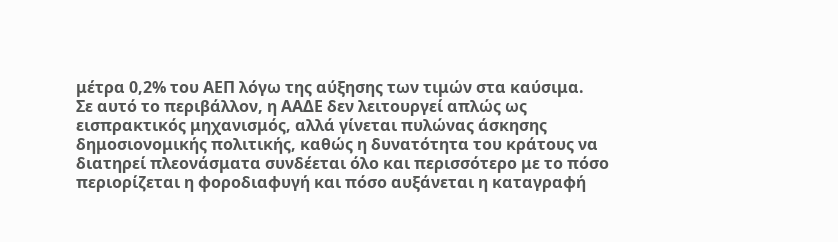μέτρα 0,2% του ΑΕΠ λόγω της αύξησης των τιμών στα καύσιμα.
Σε αυτό το περιβάλλον, η ΑΑΔΕ δεν λειτουργεί απλώς ως εισπρακτικός μηχανισμός, αλλά γίνεται πυλώνας άσκησης δημοσιονομικής πολιτικής, καθώς η δυνατότητα του κράτους να διατηρεί πλεονάσματα συνδέεται όλο και περισσότερο με το πόσο περιορίζεται η φοροδιαφυγή και πόσο αυξάνεται η καταγραφή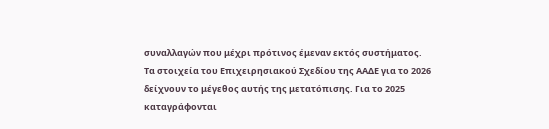συναλλαγών που μέχρι πρότινος έμεναν εκτός συστήματος.
Τα στοιχεία του Επιχειρησιακού Σχεδίου της ΑΑΔΕ για το 2026 δείχνουν το μέγεθος αυτής της μετατόπισης. Για το 2025 καταγράφονται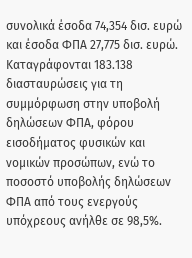συνολικά έσοδα 74,354 δισ. ευρώ και έσοδα ΦΠΑ 27,775 δισ. ευρώ. Καταγράφονται 183.138 διασταυρώσεις για τη συμμόρφωση στην υποβολή δηλώσεων ΦΠΑ, φόρου εισοδήματος φυσικών και νομικών προσώπων, ενώ το ποσοστό υποβολής δηλώσεων ΦΠΑ από τους ενεργούς υπόχρεους ανήλθε σε 98,5%.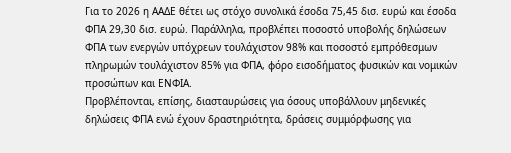Για το 2026 η ΑΑΔΕ θέτει ως στόχο συνολικά έσοδα 75,45 δισ. ευρώ και έσοδα ΦΠΑ 29,30 δισ. ευρώ. Παράλληλα, προβλέπει ποσοστό υποβολής δηλώσεων ΦΠΑ των ενεργών υπόχρεων τουλάχιστον 98% και ποσοστό εμπρόθεσμων πληρωμών τουλάχιστον 85% για ΦΠΑ, φόρο εισοδήματος φυσικών και νομικών προσώπων και ΕΝΦΙΑ.
Προβλέπονται, επίσης, διασταυρώσεις για όσους υποβάλλουν μηδενικές δηλώσεις ΦΠΑ ενώ έχουν δραστηριότητα, δράσεις συμμόρφωσης για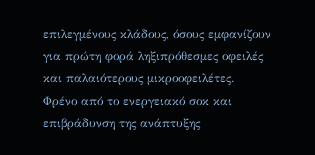επιλεγμένους κλάδους, όσους εμφανίζουν για πρώτη φορά ληξιπρόθεσμες οφειλές και παλαιότερους μικροοφειλέτες.
Φρένο από το ενεργειακό σοκ και επιβράδυνση της ανάπτυξης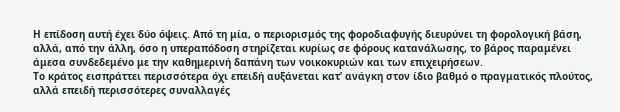Η επίδοση αυτή έχει δύο όψεις. Από τη μία, ο περιορισμός της φοροδιαφυγής διευρύνει τη φορολογική βάση, αλλά, από την άλλη, όσο η υπεραπόδοση στηρίζεται κυρίως σε φόρους κατανάλωσης, το βάρος παραμένει άμεσα συνδεδεμένο με την καθημερινή δαπάνη των νοικοκυριών και των επιχειρήσεων.
Το κράτος εισπράττει περισσότερα όχι επειδή αυξάνεται κατ’ ανάγκη στον ίδιο βαθμό ο πραγματικός πλούτος, αλλά επειδή περισσότερες συναλλαγές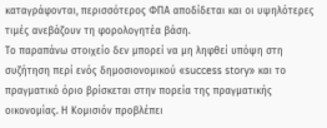καταγράφονται, περισσότερος ΦΠΑ αποδίδεται και οι υψηλότερες τιμές ανεβάζουν τη φορολογητέα βάση.
Το παραπάνω στοιχείο δεν μπορεί να μη ληφθεί υπόψη στη συζήτηση περί ενός δημοσιονομικού «success story» και το πραγματικό όριο βρίσκεται στην πορεία της πραγματικής οικονομίας. Η Κομισιόν προβλέπει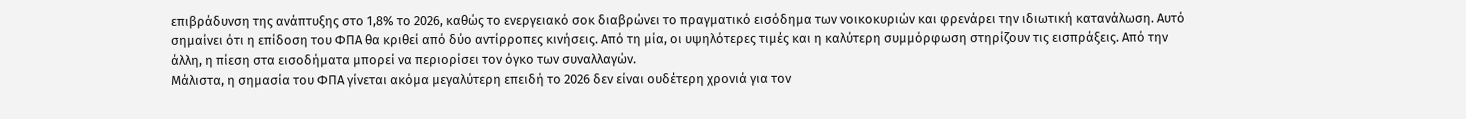επιβράδυνση της ανάπτυξης στο 1,8% το 2026, καθώς το ενεργειακό σοκ διαβρώνει το πραγματικό εισόδημα των νοικοκυριών και φρενάρει την ιδιωτική κατανάλωση. Αυτό σημαίνει ότι η επίδοση του ΦΠΑ θα κριθεί από δύο αντίρροπες κινήσεις. Από τη μία, οι υψηλότερες τιμές και η καλύτερη συμμόρφωση στηρίζουν τις εισπράξεις. Από την άλλη, η πίεση στα εισοδήματα μπορεί να περιορίσει τον όγκο των συναλλαγών.
Μάλιστα, η σημασία του ΦΠΑ γίνεται ακόμα μεγαλύτερη επειδή το 2026 δεν είναι ουδέτερη χρονιά για τον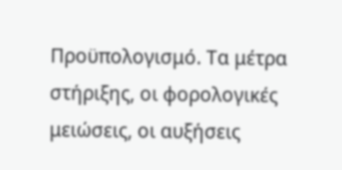Προϋπολογισμό. Τα μέτρα στήριξης, οι φορολογικές μειώσεις, οι αυξήσεις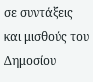σε συντάξεις και μισθούς του Δημοσίου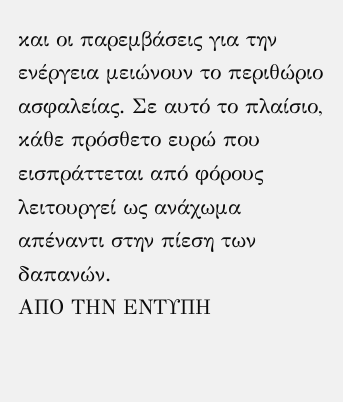και οι παρεμβάσεις για την ενέργεια μειώνουν το περιθώριο ασφαλείας. Σε αυτό το πλαίσιο, κάθε πρόσθετο ευρώ που εισπράττεται από φόρους λειτουργεί ως ανάχωμα απέναντι στην πίεση των δαπανών.
ΑΠΟ ΤΗΝ ΕΝΤΥΠΗ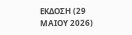ΕΚΔΟΣΗ (29 ΜΑΙΟΥ 2026)